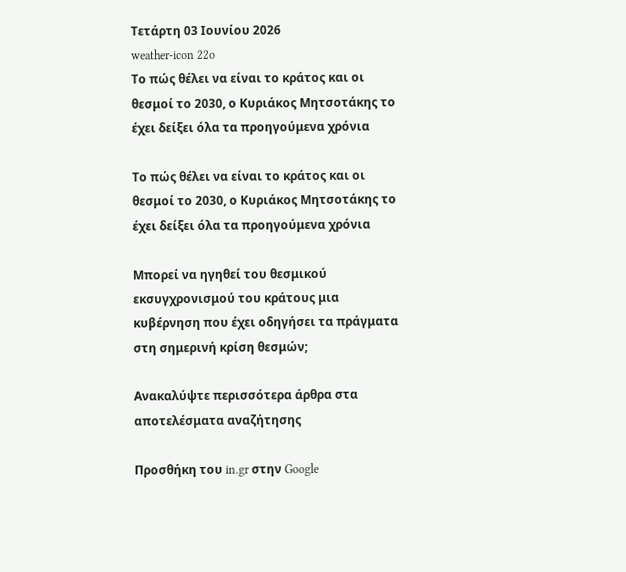Τετάρτη 03 Ιουνίου 2026
weather-icon 22o
Το πώς θέλει να είναι το κράτος και οι θεσμοί το 2030, ο Κυριάκος Μητσοτάκης το έχει δείξει όλα τα προηγούμενα χρόνια

Το πώς θέλει να είναι το κράτος και οι θεσμοί το 2030, ο Κυριάκος Μητσοτάκης το έχει δείξει όλα τα προηγούμενα χρόνια

Μπορεί να ηγηθεί του θεσμικού εκσυγχρονισμού του κράτους μια κυβέρνηση που έχει οδηγήσει τα πράγματα στη σημερινή κρίση θεσμών;

Ανακαλύψτε περισσότερα άρθρα στα αποτελέσματα αναζήτησης

Προσθήκη του in.gr στην Google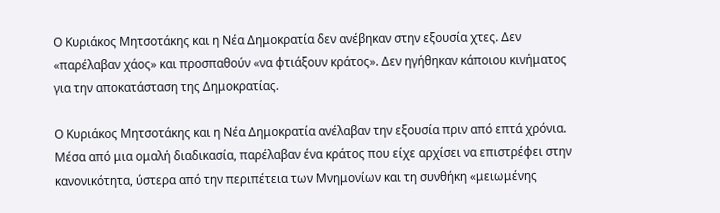Ο Κυριάκος Μητσοτάκης και η Νέα Δημοκρατία δεν ανέβηκαν στην εξουσία χτες. Δεν «παρέλαβαν χάος» και προσπαθούν «να φτιάξουν κράτος». Δεν ηγήθηκαν κάποιου κινήματος για την αποκατάσταση της Δημοκρατίας.

Ο Κυριάκος Μητσοτάκης και η Νέα Δημοκρατία ανέλαβαν την εξουσία πριν από επτά χρόνια. Μέσα από μια ομαλή διαδικασία, παρέλαβαν ένα κράτος που είχε αρχίσει να επιστρέφει στην κανονικότητα, ύστερα από την περιπέτεια των Μνημονίων και τη συνθήκη «μειωμένης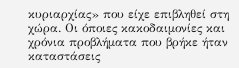κυριαρχίας» που είχε επιβληθεί στη χώρα. Οι όποιες κακοδαιμονίες και χρόνια προβλήματα που βρήκε ήταν καταστάσεις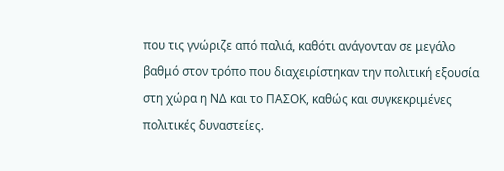που τις γνώριζε από παλιά, καθότι ανάγονταν σε μεγάλο βαθμό στον τρόπο που διαχειρίστηκαν την πολιτική εξουσία στη χώρα η ΝΔ και το ΠΑΣΟΚ, καθώς και συγκεκριμένες πολιτικές δυναστείες.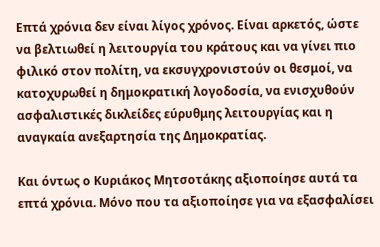Επτά χρόνια δεν είναι λίγος χρόνος. Είναι αρκετός, ώστε να βελτιωθεί η λειτουργία του κράτους και να γίνει πιο φιλικό στον πολίτη, να εκσυγχρονιστούν οι θεσμοί, να κατοχυρωθεί η δημοκρατική λογοδοσία, να ενισχυθούν ασφαλιστικές δικλείδες εύρυθμης λειτουργίας και η αναγκαία ανεξαρτησία της Δημοκρατίας.

Και όντως ο Κυριάκος Μητσοτάκης αξιοποίησε αυτά τα επτά χρόνια. Μόνο που τα αξιοποίησε για να εξασφαλίσει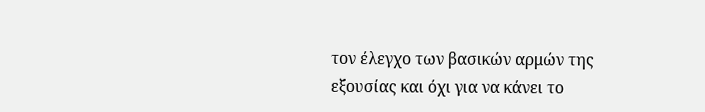τον έλεγχο των βασικών αρμών της εξουσίας και όχι για να κάνει το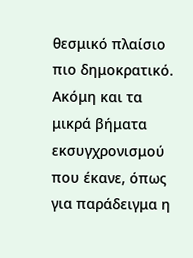θεσμικό πλαίσιο πιο δημοκρατικό. Ακόμη και τα μικρά βήματα εκσυγχρονισμού που έκανε, όπως για παράδειγμα η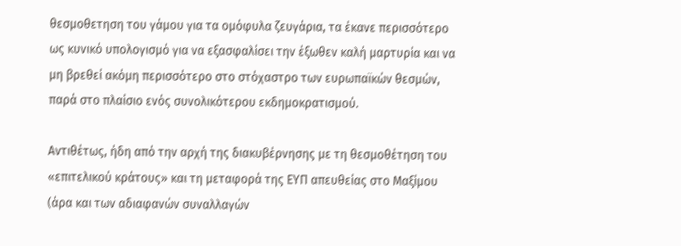θεσμοθετηση του γάμου για τα ομόφυλα ζευγάρια, τα έκανε περισσότερο ως κυνικό υπολογισμό για να εξασφαλίσει την έξωθεν καλή μαρτυρία και να μη βρεθεί ακόμη περισσότερο στο στόχαστρο των ευρωπαϊκών θεσμών, παρά στο πλαίσιο ενός συνολικότερου εκδημοκρατισμού.

Αντιθέτως, ήδη από την αρχή της διακυβέρνησης με τη θεσμοθέτηση του «επιτελικού κράτους» και τη μεταφορά της ΕΥΠ απευθείας στο Μαξίμου (άρα και των αδιαφανών συναλλαγών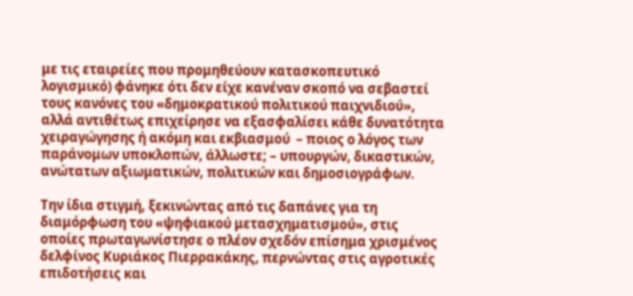με τις εταιρείες που προμηθεύουν κατασκοπευτικό λογισμικό) φάνηκε ότι δεν είχε κανέναν σκοπό να σεβαστεί τους κανόνες του «δημοκρατικού πολιτικού παιχνιδιού», αλλά αντιθέτως επιχείρησε να εξασφαλίσει κάθε δυνατότητα χειραγώγησης ή ακόμη και εκβιασμού  – ποιος ο λόγος των παράνομων υποκλοπών, άλλωστε; – υπουργών, δικαστικών, ανώτατων αξιωματικών, πολιτικών και δημοσιογράφων.

Την ίδια στιγμή, ξεκινώντας από τις δαπάνες για τη διαμόρφωση του «ψηφιακού μετασχηματισμού», στις οποίες πρωταγωνίστησε ο πλέον σχεδόν επίσημα χρισμένος δελφίνος Κυριάκος Πιερρακάκης, περνώντας στις αγροτικές επιδοτήσεις και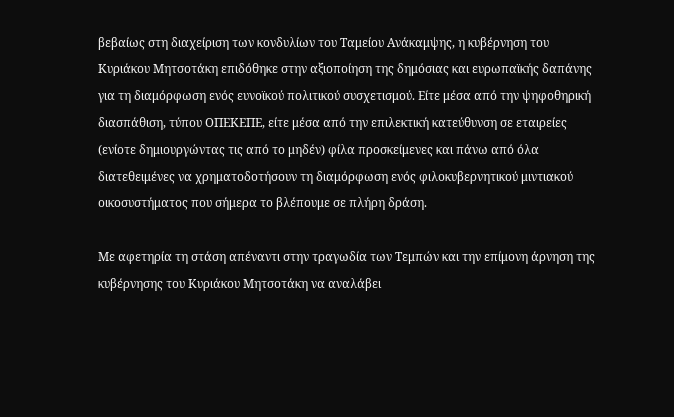βεβαίως στη διαχείριση των κονδυλίων του Ταμείου Ανάκαμψης, η κυβέρνηση του Κυριάκου Μητσοτάκη επιδόθηκε στην αξιοποίηση της δημόσιας και ευρωπαϊκής δαπάνης για τη διαμόρφωση ενός ευνοϊκού πολιτικού συσχετισμού. Είτε μέσα από την ψηφοθηρική διασπάθιση, τύπου ΟΠΕΚΕΠΕ, είτε μέσα από την επιλεκτική κατεύθυνση σε εταιρείες (ενίοτε δημιουργώντας τις από το μηδέν) φίλα προσκείμενες και πάνω από όλα διατεθειμένες να χρηματοδοτήσουν τη διαμόρφωση ενός φιλοκυβερνητικού μιντιακού οικοσυστήματος που σήμερα το βλέπουμε σε πλήρη δράση.

Με αφετηρία τη στάση απέναντι στην τραγωδία των Τεμπών και την επίμονη άρνηση της κυβέρνησης του Κυριάκου Μητσοτάκη να αναλάβει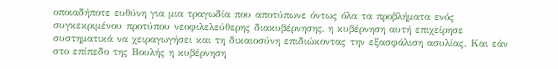οποιαδήποτε ευθύνη για μια τραγωδία που αποτύπωνε όντως όλα τα προβλήματα ενός συγκεκριμένου προτύπου νεοφιλελεύθερης διακυβέρνησης, η κυβέρνηση αυτή επιχείρησε συστηματικά να χειραγωγήσει και τη δικαιοσύνη επιδιώκοντας την εξασφάλιση ασυλίας. Και εάν στο επίπεδο της Βουλής η κυβέρνηση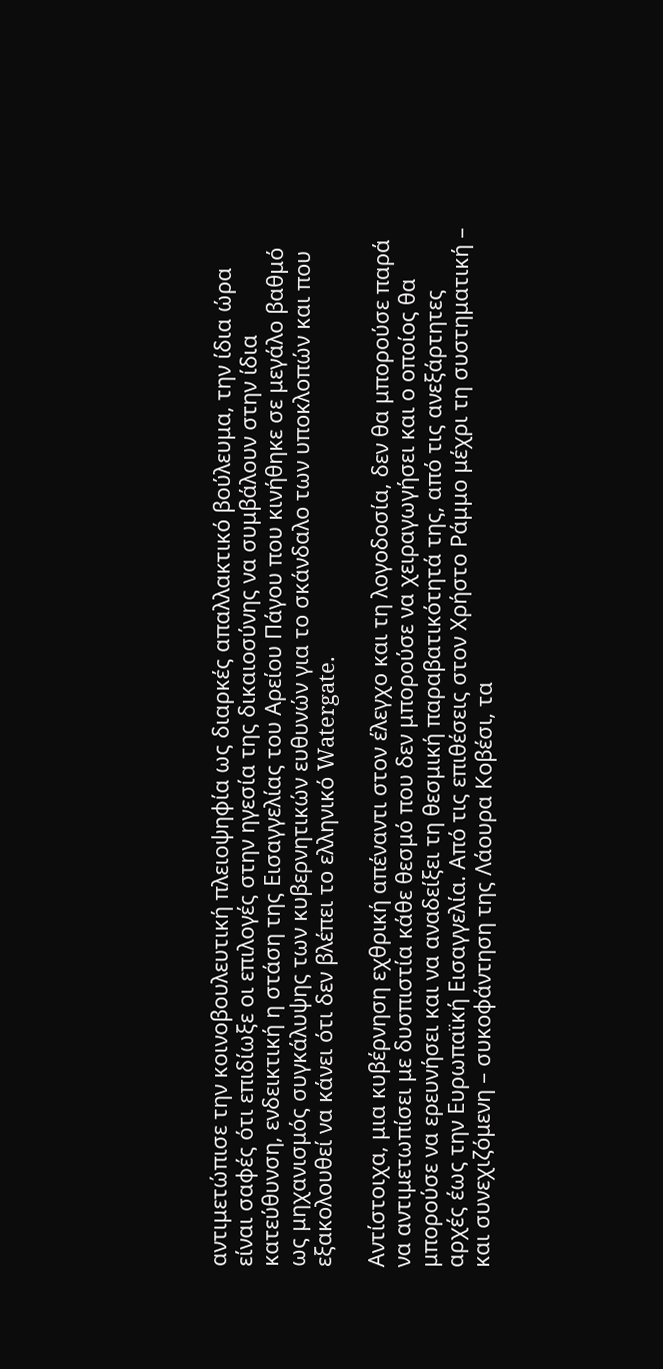αντιμετώπισε την κοινοβουλευτική πλειοψηφία ως διαρκές απαλλακτικό βούλευμα, την ίδια ώρα είναι σαφές ότι επιδίωξε οι επιλογές στην ηγεσία της δικαιοσύνης να συμβάλουν στην ίδια κατεύθυνση, ενδεικτική η στάση της Εισαγγελίας του Αρείου Πάγου που κινήθηκε σε μεγάλο βαθμό ως μηχανισμός συγκάλυψης των κυβερνητικών ευθυνών για το σκάνδαλο των υποκλοπών και που εξακολουθεί να κάνει ότι δεν βλέπει το ελληνικό Watergate.

Αντίστοιχα, μια κυβέρνηση εχθρική απέναντι στον έλεγχο και τη λογοδοσία, δεν θα μπορούσε παρά να αντιμετωπίσει με δυσπιστία κάθε θεσμό που δεν μπορούσε να χειραγωγήσει και ο οποίος θα μπορούσε να ερευνήσει και να αναδείξει τη θεσμική παραβατικότητά της, από τις ανεξάρτητες αρχές έως την Ευρωπαϊκή Εισαγγελία. Από τις επιθέσεις στον Χρήστο Ράμμο μέχρι τη συστηματική – και συνεχιζόμενη – συκοφάντηση της Λάουρα Κοβέσι, τα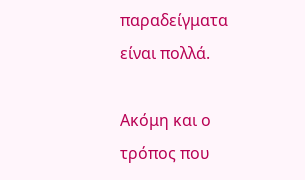παραδείγματα είναι πολλά.

Ακόμη και ο τρόπος που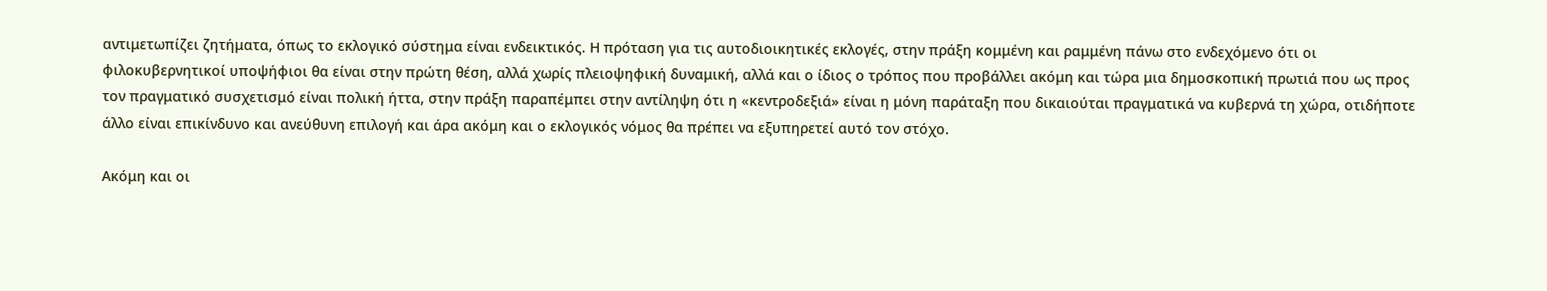αντιμετωπίζει ζητήματα, όπως το εκλογικό σύστημα είναι ενδεικτικός. Η πρόταση για τις αυτοδιοικητικές εκλογές, στην πράξη κομμένη και ραμμένη πάνω στο ενδεχόμενο ότι οι φιλοκυβερνητικοί υποψήφιοι θα είναι στην πρώτη θέση, αλλά χωρίς πλειοψηφική δυναμική, αλλά και ο ίδιος ο τρόπος που προβάλλει ακόμη και τώρα μια δημοσκοπική πρωτιά που ως προς τον πραγματικό συσχετισμό είναι πολική ήττα, στην πράξη παραπέμπει στην αντίληψη ότι η «κεντροδεξιά» είναι η μόνη παράταξη που δικαιούται πραγματικά να κυβερνά τη χώρα, οτιδήποτε άλλο είναι επικίνδυνο και ανεύθυνη επιλογή και άρα ακόμη και ο εκλογικός νόμος θα πρέπει να εξυπηρετεί αυτό τον στόχο.

Ακόμη και οι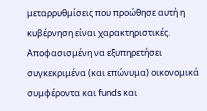μεταρρυθμίσεις που προώθησε αυτή η κυβέρνηση είναι χαρακτηριστικές. Αποφασισμένη να εξυπηρετήσει συγκεκριμένα (και επώνυμα) οικονομικά συμφέροντα και funds και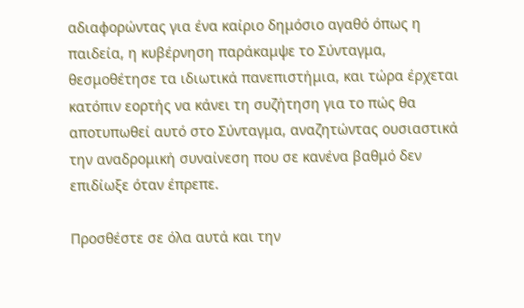αδιαφορώντας για ένα καίριο δημόσιο αγαθό όπως η παιδεία, η κυβέρνηση παράκαμψε το Σύνταγμα, θεσμοθέτησε τα ιδιωτικά πανεπιστήμια, και τώρα έρχεται κατόπιν εορτής να κάνει τη συζήτηση για το πώς θα αποτυπωθεί αυτό στο Σύνταγμα, αναζητώντας ουσιαστικά την αναδρομική συναίνεση που σε κανένα βαθμό δεν επιδίωξε όταν έπρεπε.

Προσθέστε σε όλα αυτά και την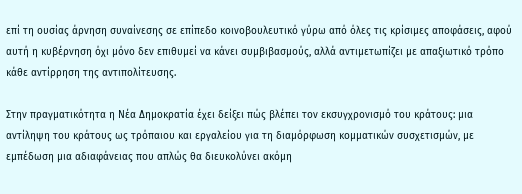επί τη ουσίας άρνηση συναίνεσης σε επίπεδο κοινοβουλευτικό γύρω από όλες τις κρίσιμες αποφάσεις, αφού αυτή η κυβέρνηση όχι μόνο δεν επιθυμεί να κάνει συμβιβασμούς, αλλά αντιμετωπίζει με απαξιωτικό τρόπο κάθε αντίρρηση της αντιπολίτευσης.

Στην πραγματικότητα η Νέα Δημοκρατία έχει δείξει πώς βλέπει τον εκσυγχρονισμό του κράτους: μια αντίληψη του κράτους ως τρόπαιου και εργαλείου για τη διαμόρφωση κομματικών συσχετισμών, με εμπέδωση μια αδιαφάνειας που απλώς θα διευκολύνει ακόμη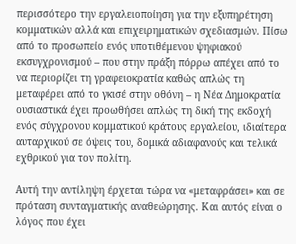περισσότερο την εργαλειοποίηση για την εξυπηρέτηση κομματικών αλλά και επιχειρηματικών σχεδιασμών. Πίσω από το προσωπείο ενός υποτιθέμενου ψηφιακού εκσυγχρονισμού – που στην πράξη πόρρω απέχει από το να περιορίζει τη γραφειοκρατία καθώς απλώς τη μεταφέρει από το γκισέ στην οθόνη – η Νέα Δημοκρατία ουσιαστικά έχει προωθήσει απλώς τη δική της εκδοχή ενός σύγχρονου κομματικού κράτους εργαλείου, ιδιαίτερα αυταρχικού σε όψεις του, δομικά αδιαφανούς και τελικά εχθρικού για τον πολίτη.

Αυτή την αντίληψη έρχεται τώρα να «μεταφράσει» και σε πρόταση συνταγματικής αναθεώρησης. Και αυτός είναι ο λόγος που έχει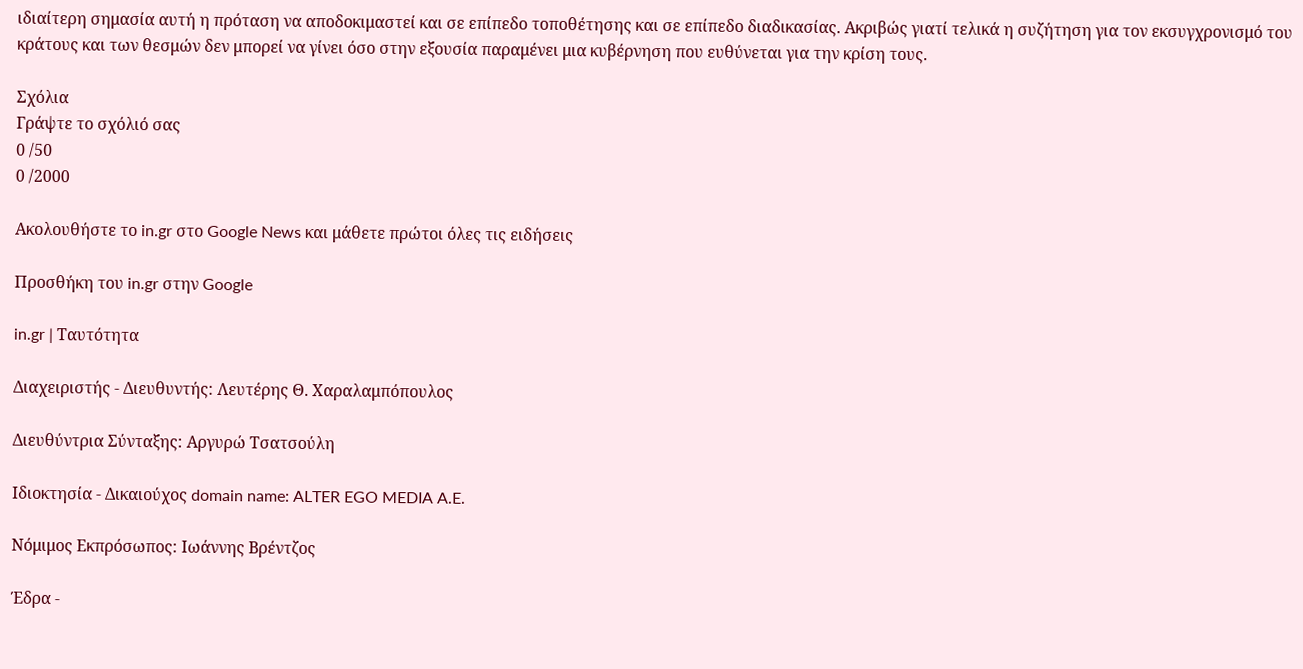ιδιαίτερη σημασία αυτή η πρόταση να αποδοκιμαστεί και σε επίπεδο τοποθέτησης και σε επίπεδο διαδικασίας. Ακριβώς γιατί τελικά η συζήτηση για τον εκσυγχρονισμό του κράτους και των θεσμών δεν μπορεί να γίνει όσο στην εξουσία παραμένει μια κυβέρνηση που ευθύνεται για την κρίση τους.

Σχόλια
Γράψτε το σχόλιό σας
0 /50
0 /2000

Ακολουθήστε το in.gr στο Google News και μάθετε πρώτοι όλες τις ειδήσεις

Προσθήκη του in.gr στην Google

in.gr | Ταυτότητα

Διαχειριστής - Διευθυντής: Λευτέρης Θ. Χαραλαμπόπουλος

Διευθύντρια Σύνταξης: Αργυρώ Τσατσούλη

Ιδιοκτησία - Δικαιούχος domain name: ALTER EGO MEDIA A.E.

Νόμιμος Εκπρόσωπος: Ιωάννης Βρέντζος

Έδρα -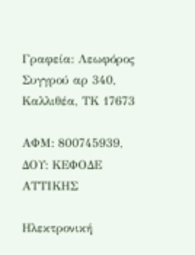Γραφεία: Λεωφόρος Συγγρού αρ 340, Καλλιθέα, ΤΚ 17673

ΑΦΜ: 800745939, ΔΟΥ: ΚΕΦΟΔΕ ΑΤΤΙΚΗΣ

Ηλεκτρονική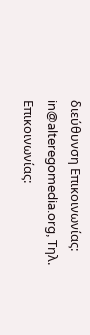διεύθυνση Επικοινωνίας: in@alteregomedia.org, Τηλ. Επικοινωνίας: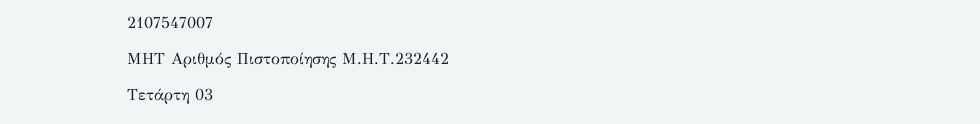2107547007

ΜΗΤ Αριθμός Πιστοποίησης Μ.Η.Τ.232442

Τετάρτη 03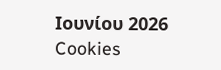Ιουνίου 2026
Cookies